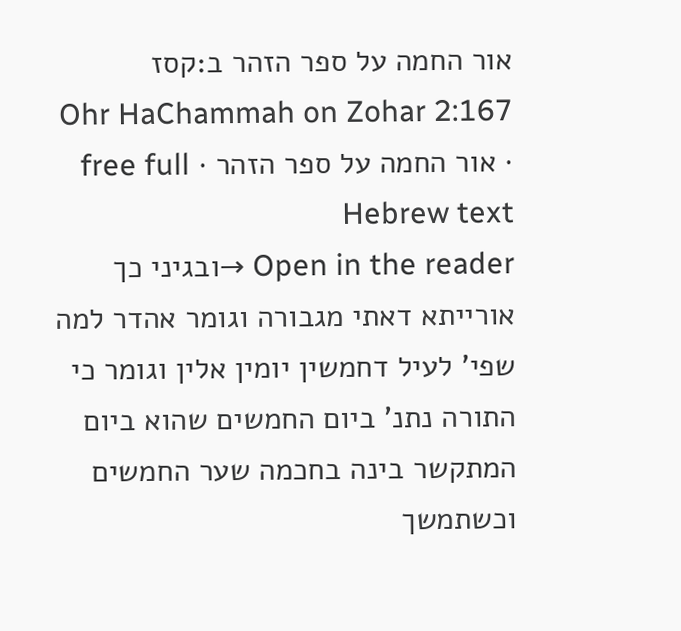אור החמה על ספר הזהר ב:קסז
Ohr HaChammah on Zohar 2:167 · אור החמה על ספר הזהר · free full Hebrew text
Open in the reader →ובגיני כך אורייתא דאתי מגבורה וגומר אהדר למה שפי' לעיל דחמשין יומין אלין וגומר כי התורה נתנ' ביום החמשים שהוא ביום המתקשר בינה בחכמה שער החמשים וכשתמשך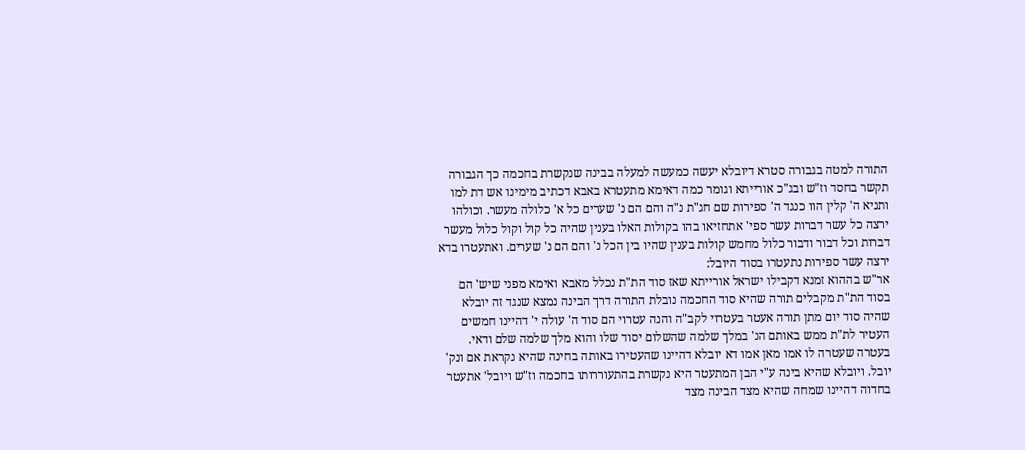התורה למטה בגבורה סטרא דיובלא יעשה כמעשה למעלה בבינה שנקשרת בחכמה כך הגבורה תקשר בחסד וז"ש ובג"כ אורייתא וגומר כמה דאימא מתעטרא באבא דכתיב מימינו אש דת למו ותניא ה' קלין הוו כנגד ה' ספירות שם חג"ת נ"ה והם הם נ' שערים כל א' כלולה מעשר. וכולהו ירצה כל עשר דברות עשר ספי' אתחזיאו בהו בקולות האלו בענין שהיה כל קול וקול כלול מעשר דברות וכל דבור ודבור כלול מחמש קולות בענין שהיו בין הכל נ' והם הם נ' שערים. ואתעטרו בדא ירצה עשר ספירות נתעטרו בסוד היובל:
אר"ש בההוא זמנא דקבילו ישראל אורייתא שאז סוד הת"ת נכלל מאבא ואימא מפני שיש' הם בסוד הת"ת מקבלים תורה שהיא סוד החכמה נובלת התורה דרך הבינה נמצא שנגד זה יובלא שהיה סוד יום מתן תורה אעטר בעטרוי לקב"ה והנה עטרוי הם סוד ה' עולה י' דהיינו חמשים העטיר לת"ת ממש באותם הנ' במלך שלמה שהשלום יסוד שלו והוא מלך שלמה שלם ודאי.
בעטרה שעטרה לו אמו מאן אמו דא יובלא דהיינו שהעטירו באותה בחינה שהיא נקראת אם ונק' יובל. ויובלא שהיא בינה ע"י הבן המתעטר היא נקשרת בהתעוררותו בחכמה וז"ש ויובל' אתעטר בחדוה דהיינו שמחה שהיא מצד הבינה מצד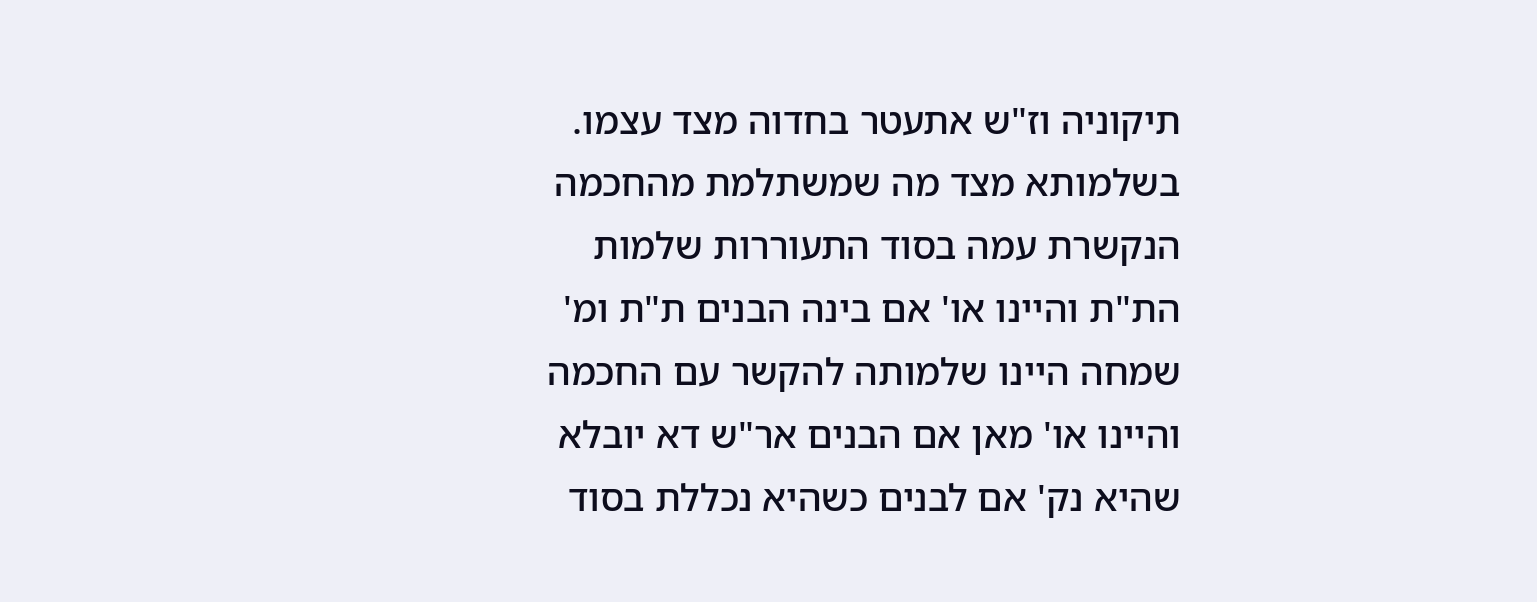תיקוניה וז"ש אתעטר בחדוה מצד עצמו. בשלמותא מצד מה שמשתלמת מהחכמה הנקשרת עמה בסוד התעוררות שלמות הת"ת והיינו או' אם בינה הבנים ת"ת ומ' שמחה היינו שלמותה להקשר עם החכמה והיינו או' מאן אם הבנים אר"ש דא יובלא שהיא נק' אם לבנים כשהיא נכללת בסוד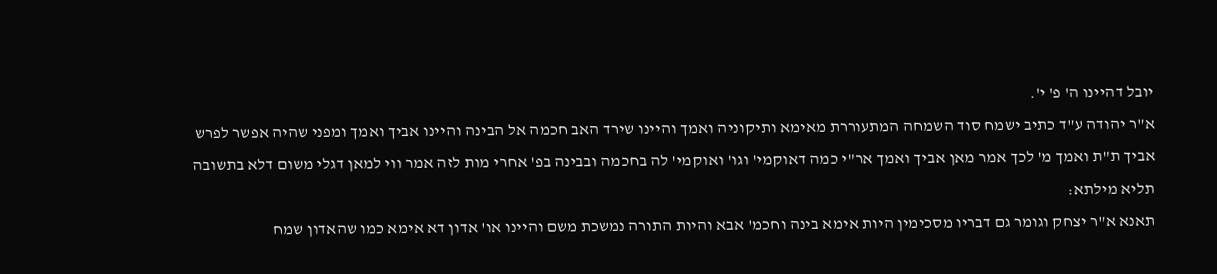יובל דהיינו ה' פ' י'.
א"ר יהודה ע"ד כתיב ישמח סוד השמחה המתעוררת מאימא ותיקוניה ואמך והיינו שירד האב חכמה אל הבינה והיינו אביך ואמך ומפני שהיה אפשר לפרש אביך ת"ת ואמך מ' לכך אמר מאן אביך ואמך אר"י כמה דאוקמי' וגו' ואוקמי' לה בחכמה ובבינה בפ' אחרי מות לזה אמר ווי למאן דגלי משום דלא בתשובה תליא מילתא:
תאנא א"ר יצחק וגומר גם דבריו מסכימין היות אימא בינה וחכמ' אבא והיות התורה נמשכת משם והיינו או' אדון דא אימא כמו שהאדון שמח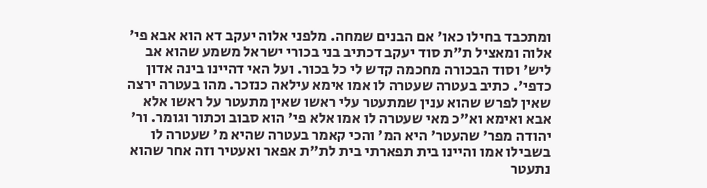ומתכבד בחילו כאו' אם הבנים שמחה. מלפני אלוה יעקב דא הוא אבא פי' אלוה ומאציל ת"ת סוד יעקב דכתיב בני בכורי ישראל משמע שהוא אב ליש' וסוד הבכורה מחכמה קדש לי כל בכור. ועל האי דהיינו בינה אדון כדפי'. כתיב בעטרה שעטרה לו אמו אימא עילאה כנזכר. מהו בעטרה ירצה שאין לפרש שהוא ענין שמתעטר עלי ראשו שאין מתעטר על ראשו אלא אבא ואימא וא"כ מאי שעטרה לו אמו אלא פי' הוא סבוב וכתור וגומר. ור' יהודה מפר' שהעטר' היא המ' והכי קאמר בעטרה שהיא מ' שעטרה לו בשבילו אמו והיינו בית תפארתי בית לת"ת אפאר ואעטיר וזה אחר שהוא נתעטר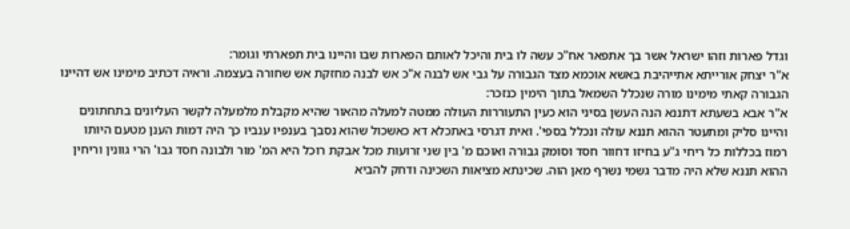וגדל פארות וזהו ישראל אשר בך אתפאר אח"כ עשה לו בית והיכל לאותם הפארות שבו והיינו בית תפארתי וגומר:
א"ר יצחק אורייתא אתייהיבת באשא אוכמא מצד הגבורה על גבי אש לבנה א"כ אש לבנה מחזקת אש שחורה בעצמה. וראיה דכתיב מימינו אש דהיינו הגבורה קאתי מימינו מורה שנכלל השמאל בתוך הימין כנזכר:
א"ר אבא בשעתא דתננא הנה העשן בסיני הוא כעין התעוררות העולה ממטה למעלה מהאור שהיא מקבלת מלמעלה לקשר העליונים בתחתונים והיינו סליק ומתעטר ההוא תננא עולה ונכלל בספי'. ואית דגרסי באתכלא דא כאשכול שהוא נסבך בענפיו ענביו כך היה דמות הענן מטעם היותו רמוז בכללות כל ריחי ג"ע בחיזו דחוור חסד וסומק גבורה ואוכם מ' בין שני זרועות מכל אבקת רוכל היא המ' מור ולבונה חסד גבו' הרי גוונין וריחין ההוא תננא שלא היה מדבר גשמי נשרף מאן הוה. שכינתא מציאות השכינה ודחק להביא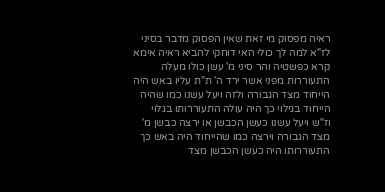ראיה מפסוק מי זאת שאין הפסוק מדבר בסיני לז"א למה לך כולי האי דוחקי להביא ראיה אימא קרא כפשטיה והר סיני מ' עשן כולו מעלה התעוררות מפני אשר ירד ה' ת"ת עליו באש היה הייחוד מצד הגבורה ולזה ויעל עשנו כמו שהיה הייחוד בגילוי כך היה עולה התעוררותו בגלוי וז"ש ויעל עשנו כעשן הכבשן או ירצה כבשן מ' מצד הגבורה וירצה כמו שהייחוד היה באש כך התעוררותו היה כעשן הכבשן מצד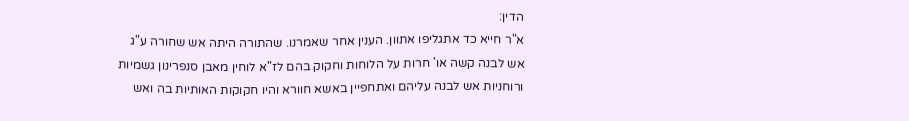הדין:
א"ר חייא כד אתגליפו אתוון. הענין אחר שאמרנו. שהתורה היתה אש שחורה ע"ג אש לבנה קשה או' חרות על הלוחות וחקוק בהם לז"א לוחין מאבן סנפרינון גשמיות ורוחניות אש לבנה עליהם ואתחפיין באשא חוורא והיו חקוקות האותיות בה ואש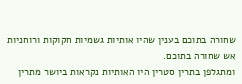שחורה בתוכם בענין שהיו אותיות גשמיות חקוקות ורוחניות אש שחורה בתוכם.
ומתגלפן בתרין סטרין היו האותיות נקראות ביושר מתרין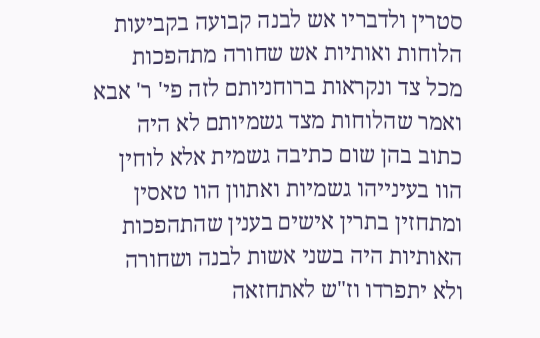סטרין ולדבריו אש לבנה קבועה בקביעות הלוחות ואותיות אש שחורה מתהפכות מכל צד ונקראות ברוחניותם לזה פי' ר' אבא ואמר שהלוחות מצד גשמיותם לא היה כתוב בהן שום כתיבה גשמית אלא לוחין הוו בעינייהו גשמיות ואתוון הוו טאסין ומתחזין בתרין אישים בענין שהתהפכות האותיות היה בשני אשות לבנה ושחורה ולא יתפרדו וז"ש לאתחזאה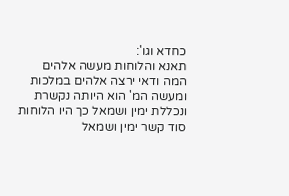כחדא וגו':
תאנא והלוחות מעשה אלהים המה ודאי ירצה אלהים במלכות ומעשה המ' הוא היותה נקשרת ונכללת ימין ושמאל כך היו הלוחות סוד קשר ימין ושמאל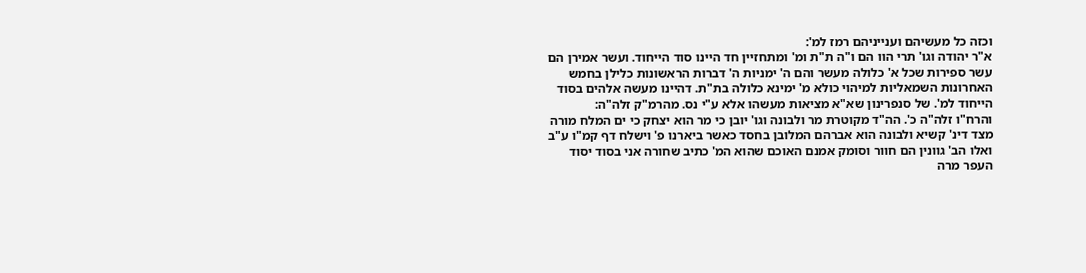וכזה כל מעשיהם וענייניהם רמז למ':
א"ר יהודה וגו' תרי הוו הם ו"ה ת"ת ומ' ומתחזיין חד היינו סוד הייחוד. ועשר אמירן הם עשר ספירות שכל א' כלולה מעשר והם ה' ימניות ה' דברות הראשונות כלילן בחמש האחרונות השמאליות למיהוי כולא מ' ימינא כלולה בת"ת. דהיינו מעשה אלהים בסוד הייחוד למ'. של סנפרינון שא"א מציאות מעשהו אלא ע"י נס. מהרמ"ק זלה"ה:
והרח"ו זלה"ה כ'. הה"ד מקוטרת מר ולבונה וגו' יובן כי מר הוא יצחק כי ים המלח מורה מצד דינ' קשיא ולבונה הוא אברהם המלובן בחסד כאשר ביארנו פ' וישלח דף קמ"ו ע"ב ואלו הב' גוונין הם חוור וסומק אמנם האוכם שהוא המ' כתיב שחורה אני בסוד יסוד העפר מרה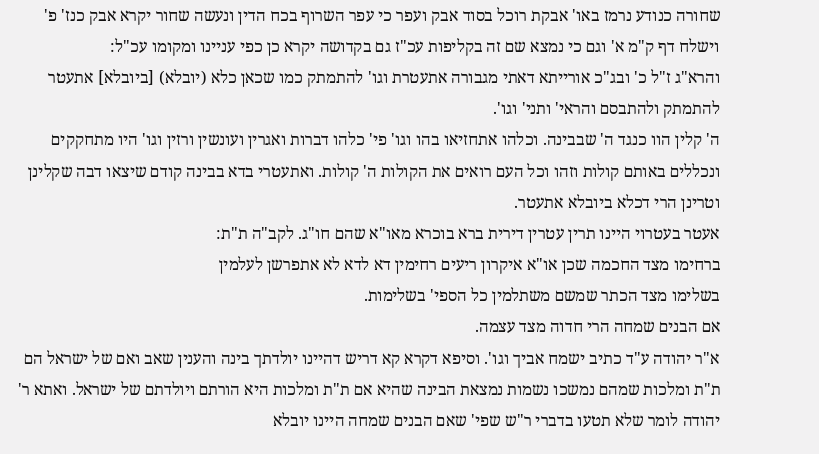שחורה כנודע נרמז באו' אבקת רוכל בסוד אבק ועפר כי עפר השרוף בכח הדין ונעשה שחור יקרא אבק כנז' פ' וישלח דף ק"מ א' וגם כי נמצא שם זה בקליפות עכ"ז גם בקדושה יקרא כן כפי עניינו ומקומו עכ"ל:
והרא"ג ז"ל כ' ובג"כ אורייתא דאתי מגבורה אתעטרת וגו' להתמתק כמו שכאן כלא (יובלא) [ביובלא] אתעטר להתמתק ולהתבסם והראי' ותני' וגו'.
ה' קלין הוו כנגד ה' שבבינה. וכלהו אתחזיאו בהו וגו' פי' כלהו דברות ואגרין ועונשין ורזין וגו' היו מתחקקים ונכללים באותם קולות וזהו וכל העם רואים את הקולות ה' קולות. ואתעטרי בדא בבינה קודם שיצאו דבה שקלינן וטרינן הרי דכלא ביובלא אתעטר.
אעטר בעטרוי היינו תרין עטרין דירית ברא בוכרא מאו"א שהם חו"ג. לקב"ה ת"ת:
ברחימו מצד החכמה שכן או"א איקרון ריעים רחימין דא לדא לא אתפרשן לעלמין
בשלימו מצד הכתר שמשם משתלמין כל הספי' בשלימות.
אם הבנים שמחה הרי חדוה מצד עצמה.
א"ר יהודה ע"ד כתיב ישמח אביך וגו'. וסיפא דקרא קא דריש דהיינו יולדתך בינה והענין שאב ואם של ישראל הם ת"ת ומלכות שמהם נמשכו נשמות נמצאת הבינה שהיא אם ת"ת ומלכות היא הורתם ויולדתם של ישראל. ואתא ר' יהודה לומר שלא תטעו בדברי ר"ש שפי' שאם הבנים שמחה היינו יובלא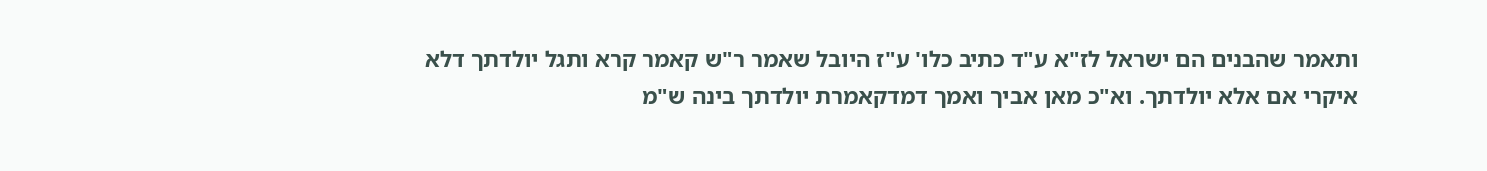ותאמר שהבנים הם ישראל לז"א ע"ד כתיב כלו' ע"ז היובל שאמר ר"ש קאמר קרא ותגל יולדתך דלא איקרי אם אלא יולדתך. וא"כ מאן אביך ואמך דמדקאמרת יולדתך בינה ש"מ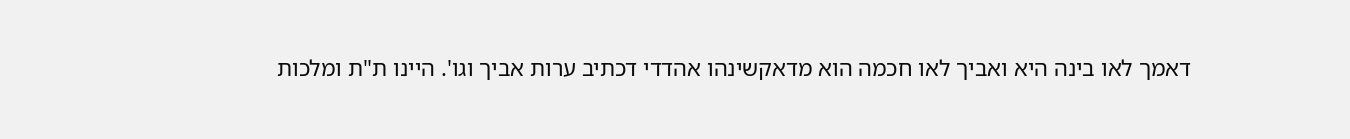דאמך לאו בינה היא ואביך לאו חכמה הוא מדאקשינהו אהדדי דכתיב ערות אביך וגו'. היינו ת"ת ומלכות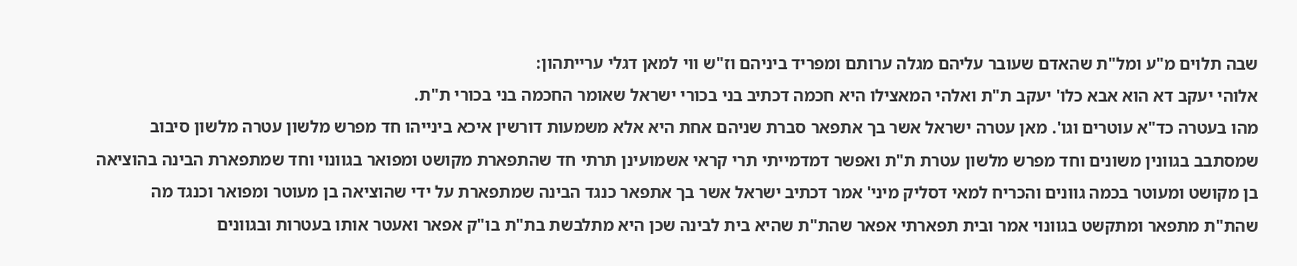שבה תלוים מ"ע ומל"ת שהאדם שעובר עליהם מגלה ערותם ומפריד ביניהם וז"ש ווי למאן דגלי ערייתהון:
אלוהי יעקב דא הוא אבא כלו' יעקב ת"ת ואלהי המאצילו היא חכמה דכתיב בני בכורי ישראל שאומר החכמה בני בכורי ת"ת.
מהו בעטרה כד"א עוטרים וגו'. מאן עטרה ישראל אשר בך אתפאר סברת שניהם אחת היא אלא משמעות דורשין איכא בינייהו חד מפרש מלשון עטרה מלשון סיבוב שמסתבב בגוונין משונים וחד מפרש מלשון עטרת ת"ת ואפשר דמדמייתי תרי קראי אשמועינן תרתי חד שהתפארת מקושט ומפואר בגוונוי וחד שמתפארת הבינה בהוציאה בן מקושט ומעוטר בכמה גוונים והכריח למאי דסליק מיני' אמר דכתיב ישראל אשר בך אתפאר כנגד הבינה שמתפארת על ידי שהוציאה בן מעוטר ומפואר וכנגד מה שהת"ת מתפאר ומתקשט בגוונוי אמר ובית תפארתי אפאר שהת"ת שהיא בית לבינה שכן היא מתלבשת בת"ת בו"ק אפאר ואעטר אותו בעטרות ובגוונים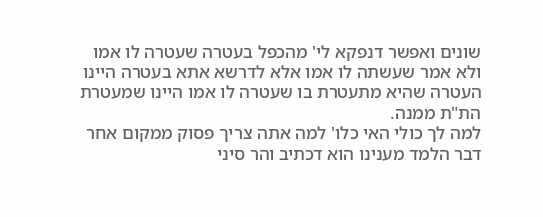שונים ואפשר דנפקא לי' מהכפל בעטרה שעטרה לו אמו ולא אמר שעשתה לו אמו אלא לדרשא אתא בעטרה היינו העטרה שהיא מתעטרת בו שעטרה לו אמו היינו שמעטרת הת"ת ממנה.
למה לך כולי האי כלו' למה אתה צריך פסוק ממקום אחר דבר הלמד מענינו הוא דכתיב והר סיני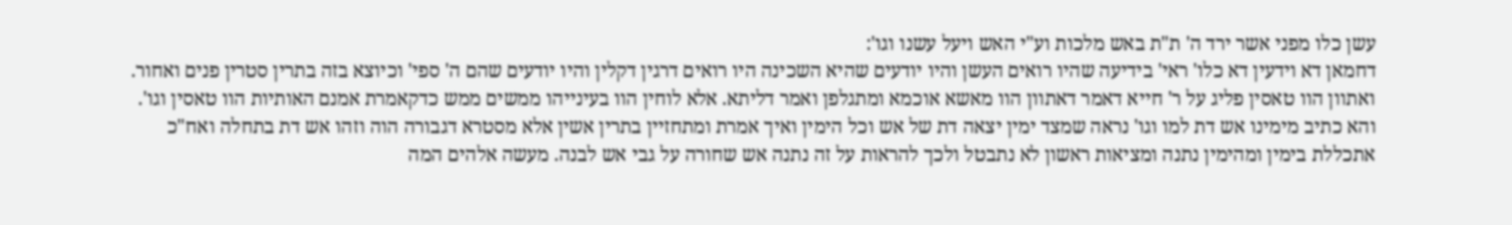עשן כלו מפני אשר ירד ה' ת"ת באש מלכות וע"י האש ויעל עשנו וגו':
דחמאן דא וידעין דא כלו' ראי' בידיעה שהיו רואים העשן והיו יודעים שהיא השכינה היו רואים דרגין דקלין והיו יודעים שהם ה' ספי' וכיוצא בזה בתרין סטרין פנים ואחור.
ואתוון הוו טאסין פליג על ר' חייא דאמר דאתוון הוו מאשא אוכמא ומתגלפן ואמר דליתא. אלא לוחין הוו בעינייהו ממשים ממש כדקאמרת אמנם האותיות הוו טאסין וגו'.
והא כתיב מימינו אש דת למו וגו' נראה שמצד ימין יצאה דת של אש וכל הימין ואיך אמרת ומתחזיין בתרין אשין אלא מסטרא דגבורה הוה וזהו אש דת בתחלה ואח"כ אתכללת בימין ומהימין נתנה ומציאות ראשון לא נתבטל ולכך להראות על זה נתנה אש שחורה על גבי אש לבנה. מעשה אלהים המה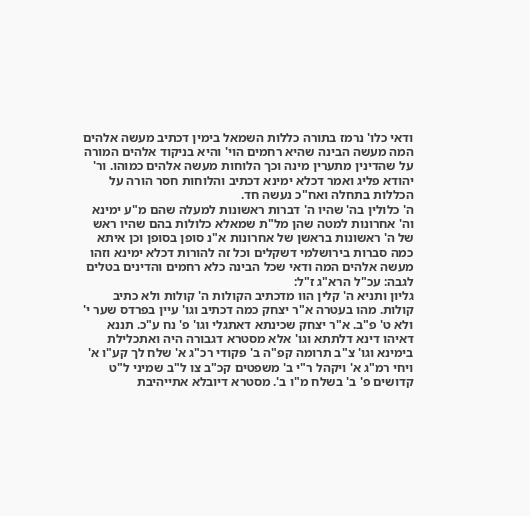ודאי כלו' נרמז בתורה כללות השמאל בימין דכתיב מעשה אלהים המה מעשה הבינה שהיא רחמים הוי' והיא בניקוד אלהים המורה על שהדינין מתערין מינה וכך הלוחות מעשה אלהים כמוהו. ור' יהודא פליג ואמר דכלא ימינא דכתיב והלוחות חסר הורה על הכללות בתחלה ואח"כ נעשה חד.
ה' כלולין בה' שהיו ה' דברות ראשונות למעלה שהם מ"ע ימינא וה' אחרונות למטה שהן מל"ת שמאלא כלולות בהם שהיו ראש של ה' ראשונות בראשן של אחרונות א"נ סופן בסופן וכן איתא כמה סברות בירושלמי דשקלים וכל זה להורות דכלא ימינא וזהו מעשה אלהים המה ודאי שכל הבינה כלא רחמים והדינים בטלים לגבה: עכ"ל הרא"ג ז"ל:
גליון ותניא ה' קלין הוו מדכתיב הקולות ה' קולות ולא כתיב קולות. מהו בעטרה א"ר יצחק כמה דכתיב וגו' עיין בפרדס שער י' ולא ט' פ"ב. א"ר יצחק שכינתא דאתגלי וגו' פ' נח ע"כ. תננא דאיהו דינא דלתתא וגו' אלא מסטרא דגבורה היה ואתכלילת בימינא וגו' צ"ב תרומה קפ"ה ב' פקודי רכ"ג א' שלח לך קע"ו א' ויחי רמ"ג א' ויקהל ר"י ב' משפטים קכ"ב צו ל"ב שמיני ל"ט קדושים פ' ב' בשלח מ"ו ב'. מסטרא דיובלא אתייהיבת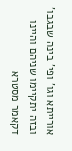אורייתא וגו' ופי' בינה שבגבו' ובזה יתקיימו שניהם והיינו דקאמר מסטרא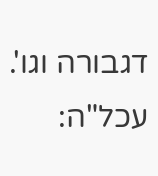דגבורה וגו'. עכל"ה: